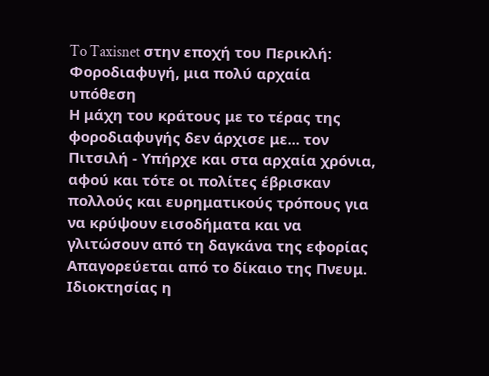To Taxisnet στην εποχή του Περικλή: Φοροδιαφυγή, μια πολύ αρχαία υπόθεση
Η μάχη του κράτους με το τέρας της φοροδιαφυγής δεν άρχισε με... τον Πιτσιλή - Υπήρχε και στα αρχαία χρόνια, αφού και τότε οι πολίτες έβρισκαν πολλούς και ευρηματικούς τρόπους για να κρύψουν εισοδήματα και να γλιτώσουν από τη δαγκάνα της εφορίας
Απαγορεύεται από το δίκαιο της Πνευμ. Ιδιοκτησίας η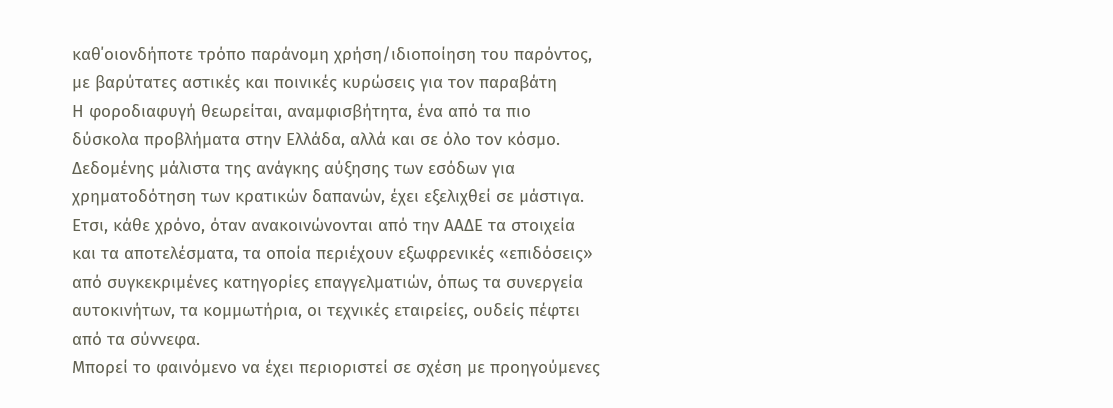καθ΄οιονδήποτε τρόπο παράνομη χρήση/ιδιοποίηση του παρόντος, με βαρύτατες αστικές και ποινικές κυρώσεις για τον παραβάτη
Η φοροδιαφυγή θεωρείται, αναμφισβήτητα, ένα από τα πιο δύσκολα προβλήματα στην Ελλάδα, αλλά και σε όλο τον κόσμο. Δεδομένης μάλιστα της ανάγκης αύξησης των εσόδων για χρηματοδότηση των κρατικών δαπανών, έχει εξελιχθεί σε μάστιγα.
Ετσι, κάθε χρόνο, όταν ανακοινώνονται από την ΑΑΔΕ τα στοιχεία και τα αποτελέσματα, τα οποία περιέχουν εξωφρενικές «επιδόσεις» από συγκεκριμένες κατηγορίες επαγγελματιών, όπως τα συνεργεία αυτοκινήτων, τα κομμωτήρια, οι τεχνικές εταιρείες, ουδείς πέφτει από τα σύννεφα.
Μπορεί το φαινόμενο να έχει περιοριστεί σε σχέση με προηγούμενες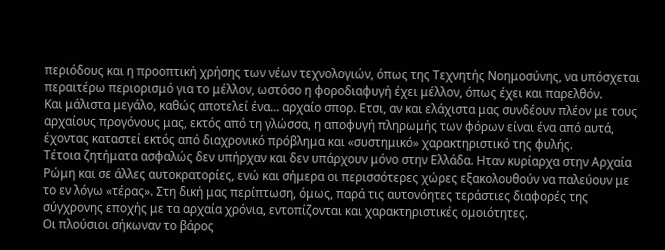περιόδους και η προοπτική χρήσης των νέων τεχνολογιών, όπως της Τεχνητής Νοημοσύνης, να υπόσχεται περαιτέρω περιορισμό για το μέλλον, ωστόσο η φοροδιαφυγή έχει μέλλον, όπως έχει και παρελθόν.
Και μάλιστα μεγάλο, καθώς αποτελεί ένα... αρχαίο σπορ. Ετσι, αν και ελάχιστα μας συνδέουν πλέον με τους αρχαίους προγόνους μας, εκτός από τη γλώσσα, η αποφυγή πληρωμής των φόρων είναι ένα από αυτά, έχοντας καταστεί εκτός από διαχρονικό πρόβλημα και «συστημικό» χαρακτηριστικό της φυλής.
Τέτοια ζητήματα ασφαλώς δεν υπήρχαν και δεν υπάρχουν μόνο στην Ελλάδα. Ηταν κυρίαρχα στην Αρχαία Ρώμη και σε άλλες αυτοκρατορίες, ενώ και σήμερα οι περισσότερες χώρες εξακολουθούν να παλεύουν με το εν λόγω «τέρας». Στη δική μας περίπτωση, όμως, παρά τις αυτονόητες τεράστιες διαφορές της σύγχρονης εποχής με τα αρχαία χρόνια, εντοπίζονται και χαρακτηριστικές ομοιότητες.
Οι πλούσιοι σήκωναν το βάρος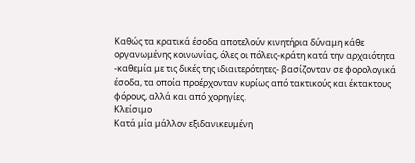Καθώς τα κρατικά έσοδα αποτελούν κινητήρια δύναμη κάθε οργανωμένης κοινωνίας, όλες οι πόλεις-κράτη κατά την αρχαιότητα -καθεμία με τις δικές της ιδιαιτερότητες- βασίζονταν σε φορολογικά έσοδα, τα οποία προέρχονταν κυρίως από τακτικούς και έκτακτους φόρους, αλλά και από χορηγίες.
Κλείσιμο
Κατά μία μάλλον εξιδανικευμένη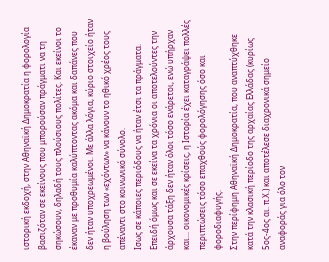ιστορική εκδοχή, στην Αθηναϊκή Δημοκρατία η φορολογία βασιζόταν σε εκείνους που μπορούσαν πράγματι να τη σηκώσουν, δηλαδή τους πλούσιους πολίτες. Και εκείνοι το έκαναν με προθυμία καλύπτοντας ακόμα και δαπάνες που δεν ήταν υποχρεωμένοι. Με άλλα λόγια, κύριο στοιχείο ήταν η βούληση των «εχόντων» να κάνουν το ηθικό χρέος τους απέναντι στο κοινωνικό σύνολο.
Ισως σε κάποιες περιόδους να ήταν έτσι τα πράγματα. Επειδή όμως και σε εκείνα τα χρόνια οι αποτελούντες την άρχουσα τάξη δεν ήταν όλοι τόσο ενάρετοι, ενώ υπήρχαν και... οικονομικές κρίσεις, η Ιστορία έχει καταγράψει πολλές περιπτώσεις τόσο επαχθούς φορολόγησης όσο και φοροδιαφυγής.
Στην περίφημη Αθηναϊκή Δημοκρατία, που αναπτύχθηκε κατά την κλασική περίοδο της αρχαίας Ελλάδας (κυρίως 5ος-4ος αι. π.Χ.) και αποτέλεσε διαχρονικά σημείο αναφοράς για όλο τον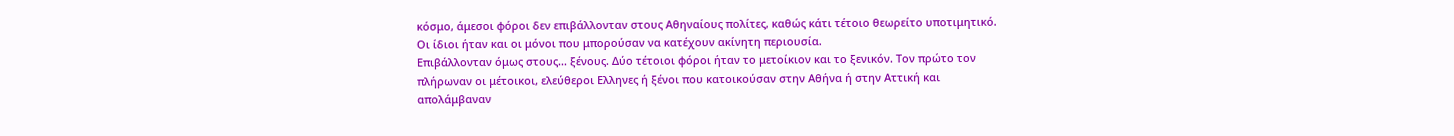κόσμο, άμεσοι φόροι δεν επιβάλλονταν στους Αθηναίους πολίτες, καθώς κάτι τέτοιο θεωρείτο υποτιμητικό. Οι ίδιοι ήταν και οι μόνοι που μπορούσαν να κατέχουν ακίνητη περιουσία.
Επιβάλλονταν όμως στους... ξένους. Δύο τέτοιοι φόροι ήταν το μετοίκιον και το ξενικόν. Τον πρώτο τον πλήρωναν οι μέτοικοι, ελεύθεροι Ελληνες ή ξένοι που κατοικούσαν στην Αθήνα ή στην Αττική και απολάμβαναν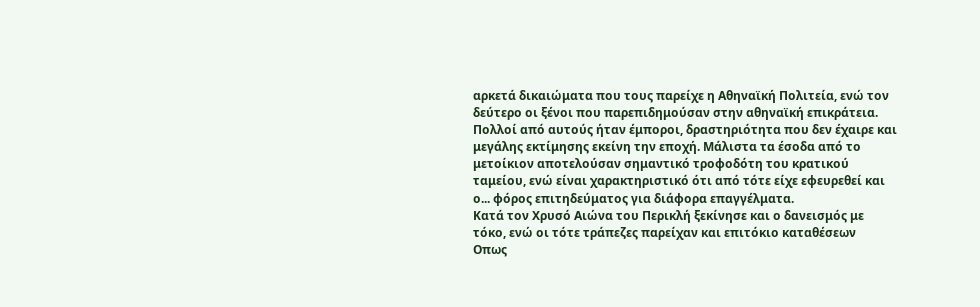αρκετά δικαιώματα που τους παρείχε η Αθηναϊκή Πολιτεία, ενώ τον δεύτερο οι ξένοι που παρεπιδημούσαν στην αθηναϊκή επικράτεια.
Πολλοί από αυτούς ήταν έμποροι, δραστηριότητα που δεν έχαιρε και μεγάλης εκτίμησης εκείνη την εποχή. Μάλιστα τα έσοδα από το μετοίκιον αποτελούσαν σημαντικό τροφοδότη του κρατικού ταμείου, ενώ είναι χαρακτηριστικό ότι από τότε είχε εφευρεθεί και ο... φόρος επιτηδεύματος για διάφορα επαγγέλματα.
Κατά τον Χρυσό Αιώνα του Περικλή ξεκίνησε και ο δανεισμός με τόκο, ενώ οι τότε τράπεζες παρείχαν και επιτόκιο καταθέσεων
Οπως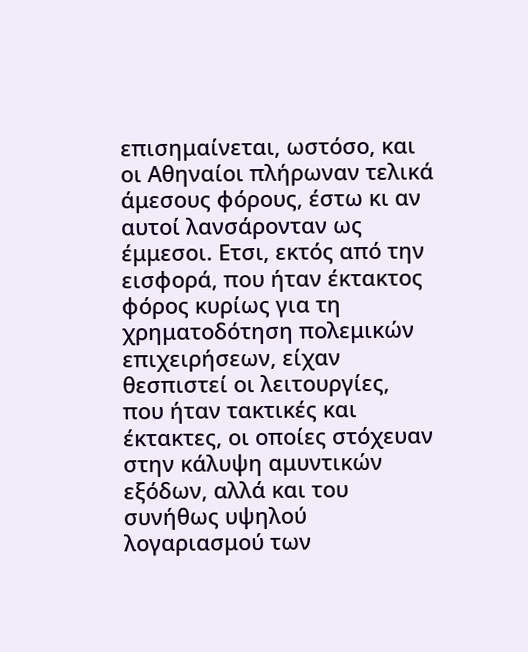επισημαίνεται, ωστόσο, και οι Αθηναίοι πλήρωναν τελικά άμεσους φόρους, έστω κι αν αυτοί λανσάρονταν ως έμμεσοι. Ετσι, εκτός από την εισφορά, που ήταν έκτακτος φόρος κυρίως για τη χρηματοδότηση πολεμικών επιχειρήσεων, είχαν θεσπιστεί οι λειτουργίες, που ήταν τακτικές και έκτακτες, οι οποίες στόχευαν στην κάλυψη αμυντικών εξόδων, αλλά και του συνήθως υψηλού λογαριασμού των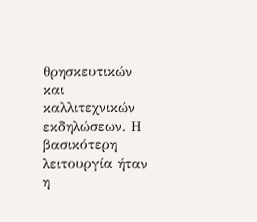θρησκευτικών και καλλιτεχνικών εκδηλώσεων. Η βασικότερη λειτουργία ήταν η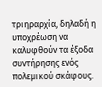τριηραρχία, δηλαδή η υποχρέωση να καλυφθούν τα έξοδα συντήρησης ενός πολεμικού σκάφους.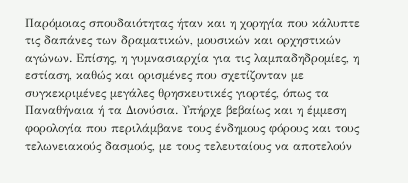Παρόμοιας σπουδαιότητας ήταν και η χορηγία που κάλυπτε τις δαπάνες των δραματικών, μουσικών και ορχηστικών αγώνων. Επίσης, η γυμνασιαρχία για τις λαμπαδηδρομίες, η εστίαση, καθώς και ορισμένες που σχετίζονταν με συγκεκριμένες μεγάλες θρησκευτικές γιορτές, όπως τα Παναθήναια ή τα Διονύσια. Υπήρχε βεβαίως και η έμμεση φορολογία που περιλάμβανε τους ένδημους φόρους και τους τελωνειακούς δασμούς, με τους τελευταίους να αποτελούν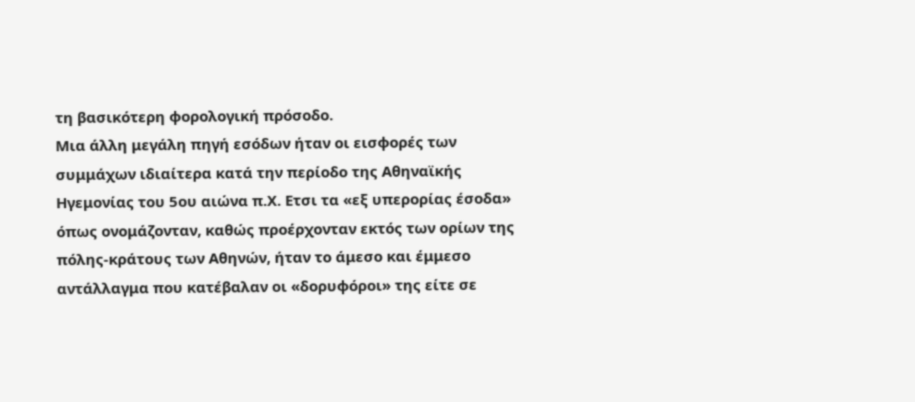τη βασικότερη φορολογική πρόσοδο.
Μια άλλη μεγάλη πηγή εσόδων ήταν οι εισφορές των συμμάχων ιδιαίτερα κατά την περίοδο της Αθηναϊκής Ηγεμονίας του 5ου αιώνα π.Χ. Ετσι τα «εξ υπερορίας έσοδα» όπως ονομάζονταν, καθώς προέρχονταν εκτός των ορίων της πόλης-κράτους των Αθηνών, ήταν το άμεσο και έμμεσο αντάλλαγμα που κατέβαλαν οι «δορυφόροι» της είτε σε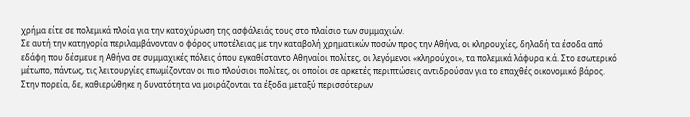χρήμα είτε σε πολεμικά πλοία για την κατοχύρωση της ασφάλειάς τους στο πλαίσιο των συμμαχιών.
Σε αυτή την κατηγορία περιλαμβάνονταν ο φόρος υποτέλειας με την καταβολή χρηματικών ποσών προς την Αθήνα, οι κληρουχίες, δηλαδή τα έσοδα από εδάφη που δέσμευε η Αθήνα σε συμμαχικές πόλεις όπου εγκαθίσταντο Αθηναίοι πολίτες, οι λεγόμενοι «κληρούχοι», τα πολεμικά λάφυρα κ.ά. Στο εσωτερικό μέτωπο, πάντως, τις λειτουργίες επωμίζονταν οι πιο πλούσιοι πολίτες, οι οποίοι σε αρκετές περιπτώσεις αντιδρούσαν για το επαχθές οικονομικό βάρος.
Στην πορεία, δε, καθιερώθηκε η δυνατότητα να μοιράζονται τα έξοδα μεταξύ περισσότερων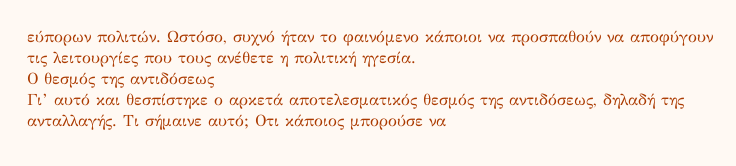εύπορων πολιτών. Ωστόσο, συχνό ήταν το φαινόμενο κάποιοι να προσπαθούν να αποφύγουν τις λειτουργίες που τους ανέθετε η πολιτική ηγεσία.
Ο θεσμός της αντιδόσεως
Γι’ αυτό και θεσπίστηκε ο αρκετά αποτελεσματικός θεσμός της αντιδόσεως, δηλαδή της ανταλλαγής. Τι σήμαινε αυτό; Οτι κάποιος μπορούσε να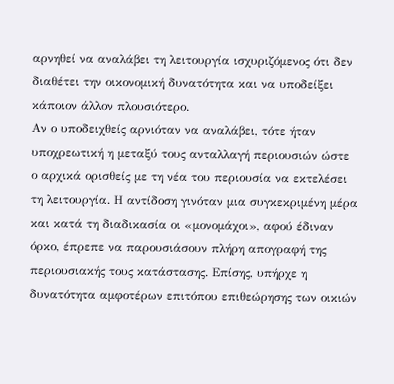αρνηθεί να αναλάβει τη λειτουργία ισχυριζόμενος ότι δεν διαθέτει την οικονομική δυνατότητα και να υποδείξει κάποιον άλλον πλουσιότερο.
Αν ο υποδειχθείς αρνιόταν να αναλάβει, τότε ήταν υποχρεωτική η μεταξύ τους ανταλλαγή περιουσιών ώστε ο αρχικά ορισθείς με τη νέα του περιουσία να εκτελέσει τη λειτουργία. Η αντίδοση γινόταν μια συγκεκριμένη μέρα και κατά τη διαδικασία οι «μονομάχοι», αφού έδιναν όρκο, έπρεπε να παρουσιάσουν πλήρη απογραφή της περιουσιακής τους κατάστασης. Επίσης, υπήρχε η δυνατότητα αμφοτέρων επιτόπου επιθεώρησης των οικιών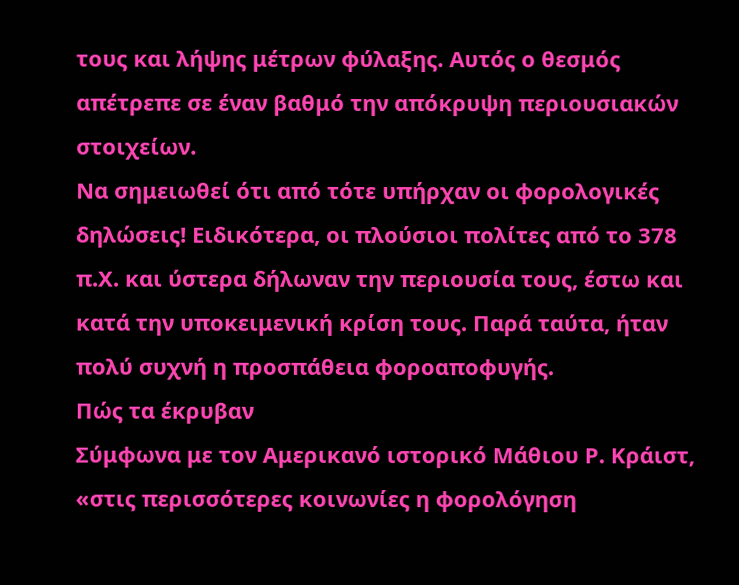τους και λήψης μέτρων φύλαξης. Αυτός ο θεσμός απέτρεπε σε έναν βαθμό την απόκρυψη περιουσιακών στοιχείων.
Να σημειωθεί ότι από τότε υπήρχαν οι φορολογικές δηλώσεις! Ειδικότερα, οι πλούσιοι πολίτες από το 378 π.Χ. και ύστερα δήλωναν την περιουσία τους, έστω και κατά την υποκειμενική κρίση τους. Παρά ταύτα, ήταν πολύ συχνή η προσπάθεια φοροαποφυγής.
Πώς τα έκρυβαν
Σύμφωνα με τον Αμερικανό ιστορικό Μάθιου Ρ. Κράιστ, «στις περισσότερες κοινωνίες η φορολόγηση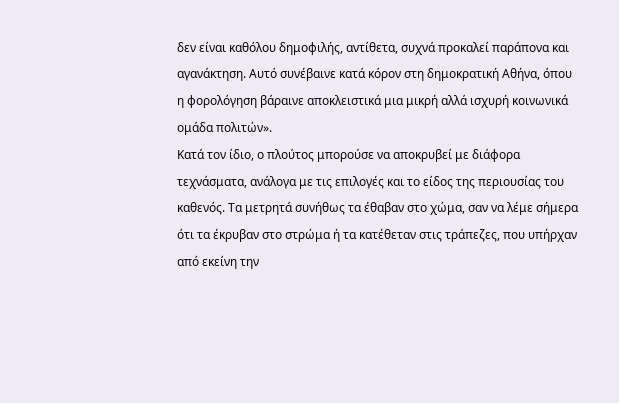δεν είναι καθόλου δημοφιλής, αντίθετα, συχνά προκαλεί παράπονα και αγανάκτηση. Αυτό συνέβαινε κατά κόρον στη δημοκρατική Αθήνα, όπου η φορολόγηση βάραινε αποκλειστικά μια μικρή αλλά ισχυρή κοινωνικά ομάδα πολιτών».
Κατά τον ίδιο, ο πλούτος μπορούσε να αποκρυβεί με διάφορα τεχνάσματα, ανάλογα με τις επιλογές και το είδος της περιουσίας του καθενός. Τα μετρητά συνήθως τα έθαβαν στο χώμα, σαν να λέμε σήμερα ότι τα έκρυβαν στο στρώμα ή τα κατέθεταν στις τράπεζες, που υπήρχαν από εκείνη την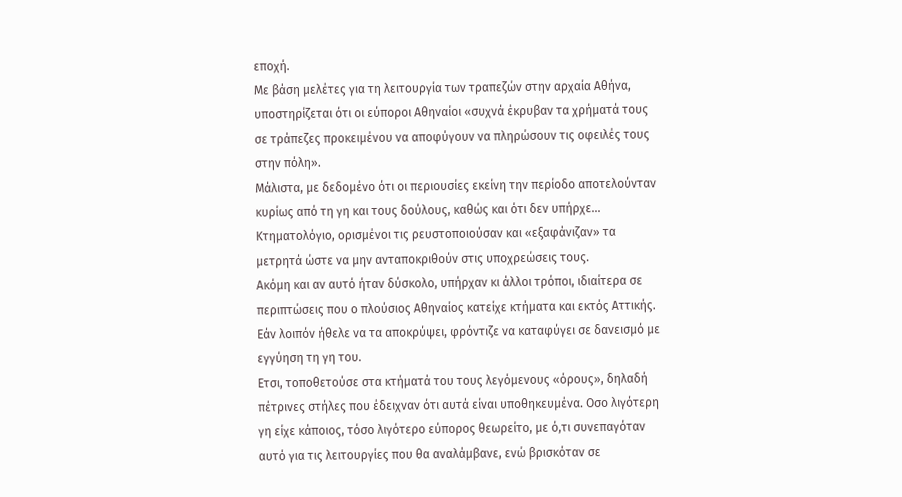εποχή.
Με βάση μελέτες για τη λειτουργία των τραπεζών στην αρχαία Αθήνα, υποστηρίζεται ότι οι εύποροι Αθηναίοι «συχνά έκρυβαν τα χρήματά τους σε τράπεζες προκειμένου να αποφύγουν να πληρώσουν τις οφειλές τους στην πόλη».
Μάλιστα, με δεδομένο ότι οι περιουσίες εκείνη την περίοδο αποτελούνταν κυρίως από τη γη και τους δούλους, καθώς και ότι δεν υπήρχε... Κτηματολόγιο, ορισμένοι τις ρευστοποιούσαν και «εξαφάνιζαν» τα μετρητά ώστε να μην ανταποκριθούν στις υποχρεώσεις τους.
Ακόμη και αν αυτό ήταν δύσκολο, υπήρχαν κι άλλοι τρόποι, ιδιαίτερα σε περιπτώσεις που ο πλούσιος Αθηναίος κατείχε κτήματα και εκτός Αττικής. Εάν λοιπόν ήθελε να τα αποκρύψει, φρόντιζε να καταφύγει σε δανεισμό με εγγύηση τη γη του.
Ετσι, τοποθετούσε στα κτήματά του τους λεγόμενους «όρους», δηλαδή πέτρινες στήλες που έδειχναν ότι αυτά είναι υποθηκευμένα. Οσο λιγότερη γη είχε κάποιος, τόσο λιγότερο εύπορος θεωρείτο, με ό,τι συνεπαγόταν αυτό για τις λειτουργίες που θα αναλάμβανε, ενώ βρισκόταν σε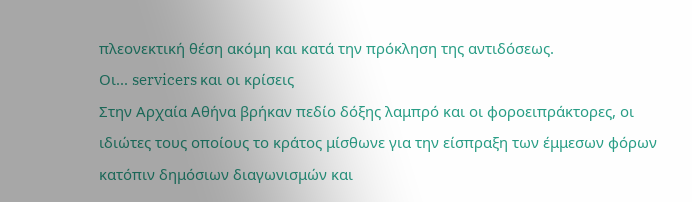πλεονεκτική θέση ακόμη και κατά την πρόκληση της αντιδόσεως.
Οι... servicers και οι κρίσεις
Στην Αρχαία Αθήνα βρήκαν πεδίο δόξης λαμπρό και οι φοροειπράκτορες, οι ιδιώτες τους οποίους το κράτος μίσθωνε για την είσπραξη των έμμεσων φόρων κατόπιν δημόσιων διαγωνισμών και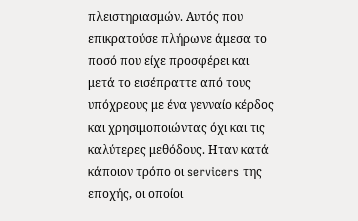πλειστηριασμών. Αυτός που επικρατούσε πλήρωνε άμεσα το ποσό που είχε προσφέρει και μετά το εισέπραττε από τους υπόχρεους με ένα γενναίο κέρδος και χρησιμοποιώντας όχι και τις καλύτερες μεθόδους. Ηταν κατά κάποιον τρόπο οι servicers της εποχής, οι οποίοι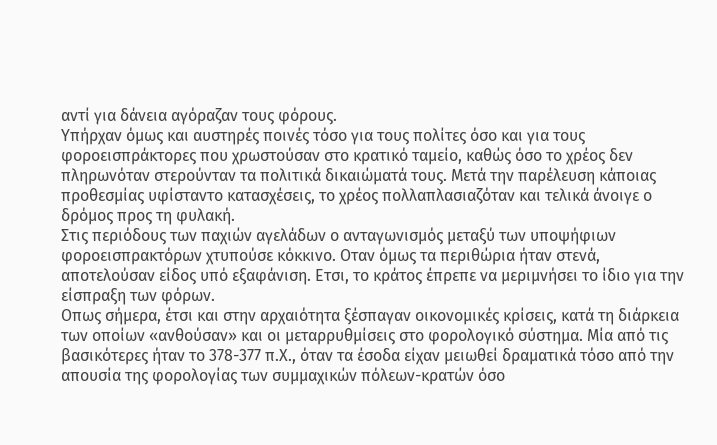αντί για δάνεια αγόραζαν τους φόρους.
Υπήρχαν όμως και αυστηρές ποινές τόσο για τους πολίτες όσο και για τους φοροεισπράκτορες που χρωστούσαν στο κρατικό ταμείο, καθώς όσο το χρέος δεν πληρωνόταν στερούνταν τα πολιτικά δικαιώματά τους. Μετά την παρέλευση κάποιας προθεσμίας υφίσταντο κατασχέσεις, το χρέος πολλαπλασιαζόταν και τελικά άνοιγε ο δρόμος προς τη φυλακή.
Στις περιόδους των παχιών αγελάδων ο ανταγωνισμός μεταξύ των υποψήφιων φοροεισπρακτόρων χτυπούσε κόκκινο. Οταν όμως τα περιθώρια ήταν στενά, αποτελούσαν είδος υπό εξαφάνιση. Ετσι, το κράτος έπρεπε να μεριμνήσει το ίδιο για την είσπραξη των φόρων.
Οπως σήμερα, έτσι και στην αρχαιότητα ξέσπαγαν οικονομικές κρίσεις, κατά τη διάρκεια των οποίων «ανθούσαν» και οι μεταρρυθμίσεις στο φορολογικό σύστημα. Μία από τις βασικότερες ήταν το 378-377 π.Χ., όταν τα έσοδα είχαν μειωθεί δραματικά τόσο από την απουσία της φορολογίας των συμμαχικών πόλεων-κρατών όσο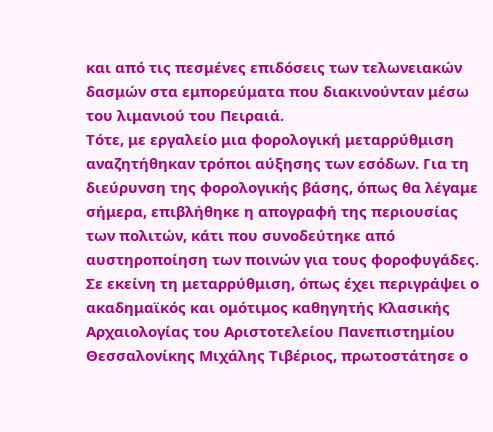και από τις πεσμένες επιδόσεις των τελωνειακών δασμών στα εμπορεύματα που διακινούνταν μέσω του λιμανιού του Πειραιά.
Τότε, με εργαλείο μια φορολογική μεταρρύθμιση αναζητήθηκαν τρόποι αύξησης των εσόδων. Για τη διεύρυνση της φορολογικής βάσης, όπως θα λέγαμε σήμερα, επιβλήθηκε η απογραφή της περιουσίας των πολιτών, κάτι που συνοδεύτηκε από αυστηροποίηση των ποινών για τους φοροφυγάδες.
Σε εκείνη τη μεταρρύθμιση, όπως έχει περιγράψει ο ακαδημαϊκός και ομότιμος καθηγητής Κλασικής Αρχαιολογίας του Αριστοτελείου Πανεπιστημίου Θεσσαλονίκης Μιχάλης Τιβέριος, πρωτοστάτησε ο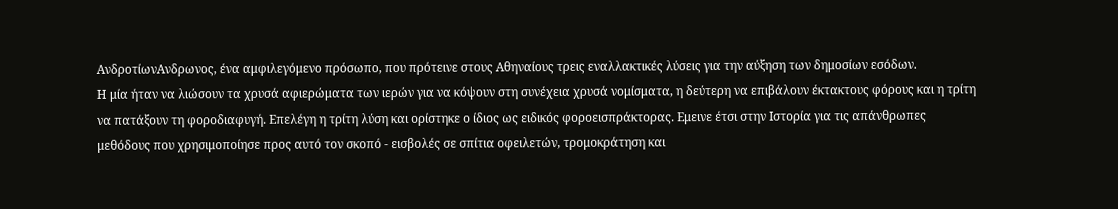ΑνδροτίωνΑνδρωνος, ένα αμφιλεγόμενο πρόσωπο, που πρότεινε στους Αθηναίους τρεις εναλλακτικές λύσεις για την αύξηση των δημοσίων εσόδων.
Η μία ήταν να λιώσουν τα χρυσά αφιερώματα των ιερών για να κόψουν στη συνέχεια χρυσά νομίσματα, η δεύτερη να επιβάλουν έκτακτους φόρους και η τρίτη να πατάξουν τη φοροδιαφυγή. Επελέγη η τρίτη λύση και ορίστηκε ο ίδιος ως ειδικός φοροεισπράκτορας. Εμεινε έτσι στην Ιστορία για τις απάνθρωπες μεθόδους που χρησιμοποίησε προς αυτό τον σκοπό - εισβολές σε σπίτια οφειλετών, τρομοκράτηση και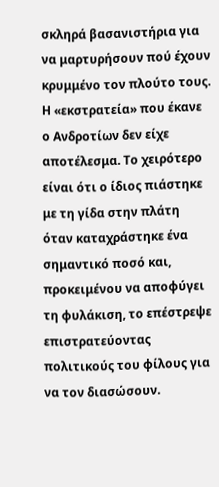σκληρά βασανιστήρια για να μαρτυρήσουν πού έχουν κρυμμένο τον πλούτο τους.
Η «εκστρατεία» που έκανε ο Ανδροτίων δεν είχε αποτέλεσμα. Το χειρότερο είναι ότι ο ίδιος πιάστηκε με τη γίδα στην πλάτη όταν καταχράστηκε ένα σημαντικό ποσό και, προκειμένου να αποφύγει τη φυλάκιση, το επέστρεψε επιστρατεύοντας πολιτικούς του φίλους για να τον διασώσουν.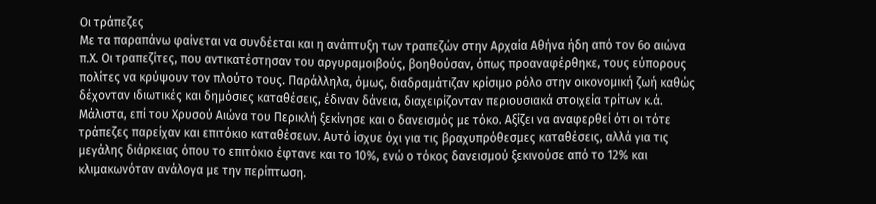Οι τράπεζες
Με τα παραπάνω φαίνεται να συνδέεται και η ανάπτυξη των τραπεζών στην Αρχαία Αθήνα ήδη από τον 6ο αιώνα π.Χ. Οι τραπεζίτες, που αντικατέστησαν του αργυραμοιβούς, βοηθούσαν, όπως προαναφέρθηκε, τους εύπορους πολίτες να κρύψουν τον πλούτο τους. Παράλληλα, όμως, διαδραμάτιζαν κρίσιμο ρόλο στην οικονομική ζωή καθώς δέχονταν ιδιωτικές και δημόσιες καταθέσεις, έδιναν δάνεια, διαχειρίζονταν περιουσιακά στοιχεία τρίτων κ.ά.
Μάλιστα, επί του Χρυσού Αιώνα του Περικλή ξεκίνησε και ο δανεισμός με τόκο. Αξίζει να αναφερθεί ότι οι τότε τράπεζες παρείχαν και επιτόκιο καταθέσεων. Αυτό ίσχυε όχι για τις βραχυπρόθεσμες καταθέσεις, αλλά για τις μεγάλης διάρκειας όπου το επιτόκιο έφτανε και το 10%, ενώ ο τόκος δανεισμού ξεκινούσε από το 12% και κλιμακωνόταν ανάλογα με την περίπτωση.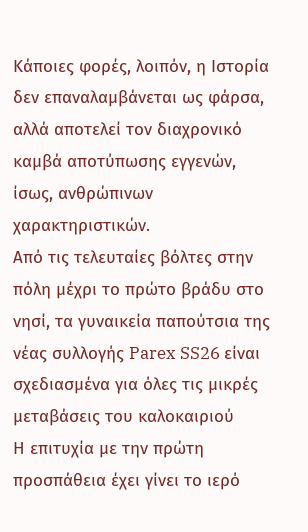Κάποιες φορές, λοιπόν, η Ιστορία δεν επαναλαμβάνεται ως φάρσα, αλλά αποτελεί τον διαχρονικό καμβά αποτύπωσης εγγενών, ίσως, ανθρώπινων χαρακτηριστικών.
Από τις τελευταίες βόλτες στην πόλη μέχρι το πρώτο βράδυ στο νησί, τα γυναικεία παπούτσια της νέας συλλογής Parex SS26 είναι σχεδιασμένα για όλες τις μικρές μεταβάσεις του καλοκαιριού
Η επιτυχία με την πρώτη προσπάθεια έχει γίνει το ιερό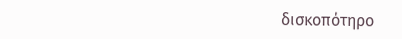δισκοπότηρο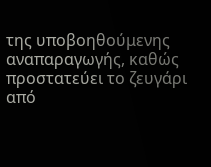της υποβοηθούμενης αναπαραγωγής, καθώς προστατεύει το ζευγάρι από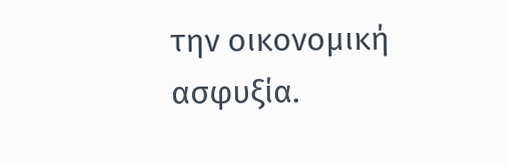την οικονομική ασφυξία.